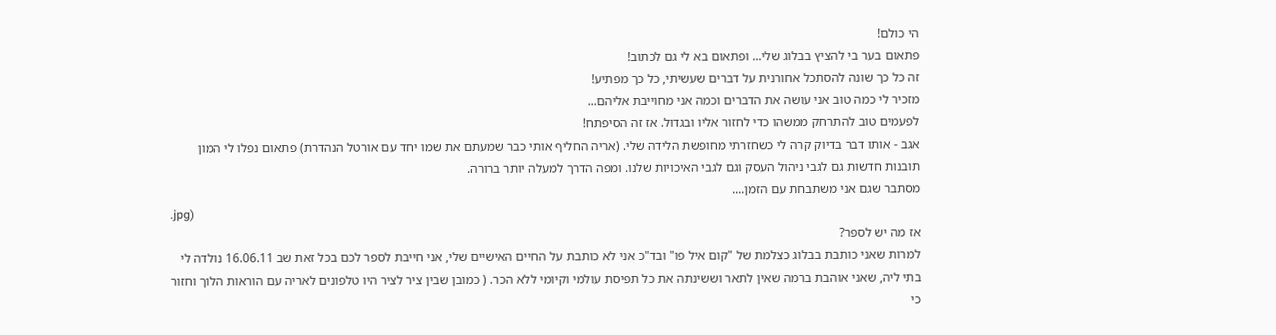הי כולם!
פתאום בער בי להציץ בבלוג שלי... ופתאום בא לי גם לכתוב!
זה כל כך שונה להסתכל אחורנית על דברים שעשיתי, כל כך מפתיע!
מזכיר לי כמה טוב אני עושה את הדברים וכמה אני מחוייבת אליהם...
לפעמים טוב להתרחק ממשהו כדי לחזור אליו ובגדול. אז זה הסיפתח!
אגב - אותו דבר בדיוק קרה לי כשחזרתי מחופשת הלידה שלי. (אריה החליף אותי כבר שמעתם את שמו יחד עם אורטל הנהדרת) פתאום נפלו לי המון תובנות חדשות גם לגבי ניהול העסק וגם לגבי האיכויות שלנו. ומפה הדרך למעלה יותר ברורה.
מסתבר שגם אני משתבחת עם הזמן....
.jpg)
אז מה יש לספר?
למרות שאני כותבת בבלוג כצלמת של "קום איל פו" ובד"כ אני לא כותבת על החיים האישיים שלי, אני חייבת לספר לכם בכל זאת שב 16.06.11 נולדה לי בתי ליה, שאני אוהבת ברמה שאין לתאר וששינתה את כל תפיסת עולמי וקיומי ללא הכר. ( כמובן שבין ציר לציר היו טלפונים לאריה עם הוראות הלוך וחזור כי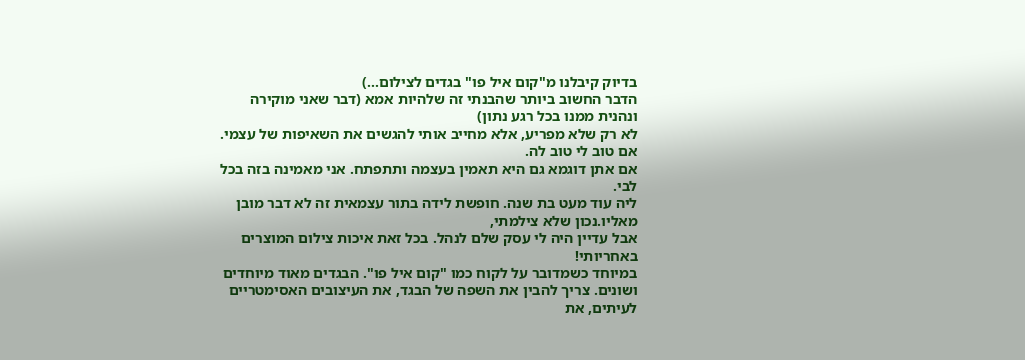בדיוק קיבלנו מ"קום איל פו" בגדים לצילום...)
הדבר החשוב ביותר שהבנתי זה שלהיות אמא (דבר שאני מוקירה ונהנית ממנו בכל רגע נתון)
לא רק שלא מפריע, אלא מחייב אותי להגשים את השאיפות של עצמי. אם טוב לי טוב לה.
אם אתן דוגמא גם היא תאמין בעצמה ותתפתח. אני מאמינה בזה בכל לבי.
ליה עוד מעט בת שנה. חופשת לידה בתור עצמאית זה לא דבר מובן מאליו.נכון שלא צילמתי,
אבל עדיין היה לי עסק שלם לנהל. בכל זאת איכות צילום המוצרים באחריותי!
במיוחד כשמדובר על לקוח כמו "קום איל פו". הבגדים מאוד מיוחדים ושונים. צריך להבין את השפה של הבגד, את העיצובים האסימטריים לעיתים, את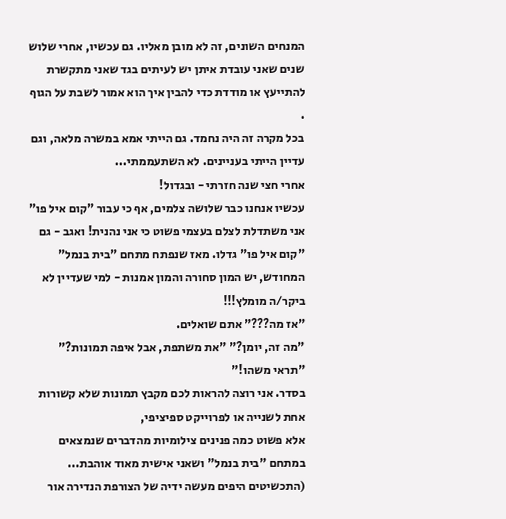המנחים השונים, זה לא מובן מאליו. גם עכשיו, אחרי שלוש שנים שאני עובדת איתן יש לעיתים בגד שאני מתקשרת להתייעץ או מודדת כדי להבין איך הוא אמור לשבת על הגוף .
בכל מקרה זה היה נחמד. גם הייתי אמא במשרה מלאה, וגם עדיין הייתי בעניינים. לא השתעממתי...
אחרי חצי שנה חזרתי - ובגדול!
עכשיו אנחנו כבר שלושה צלמים, אף כי עבור "קום איל פו" אני משתדלת לצלם בעצמי פשוט כי אני נהנית! ואגב - גם "קום איל פו" גדלו. מאז שנפתח מתחם "בית בנמל" המחודש, יש המון סחורה והמון אמנות - למי שעדיין לא ביקר/ה מומלץ!!!
"אז מה???" אתם שואלים.
"מה זה, יומן?" "את משתפת, אבל איפה תמונות?" "תראי משהו!"
בסדר. אני רוצה להראות לכם מקבץ תמונות שלא קשורות אחת לשנייה או לפרוייקט ספיציפי,
אלא פשוט כמה פנינים צילומיות מהדברים שנמצאים במתחם "בית בנמל" ושאני אישית מאוד אוהבת... (התכשיטים היפים מעשה ידיה של הצורפת הנדירה אור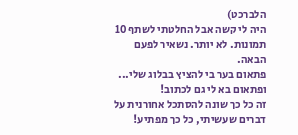הלברכט)
היה לי קשה אבל החלטתי לשתף 10 תמונות. לא יותר. נשאיר לפעם הבאה.
פתאום בער בי להציץ בבלוג שלי... ופתאום בא לי גם לכתוב!
זה כל כך שונה להסתכל אחורנית על דברים שעשיתי, כל כך מפתיע!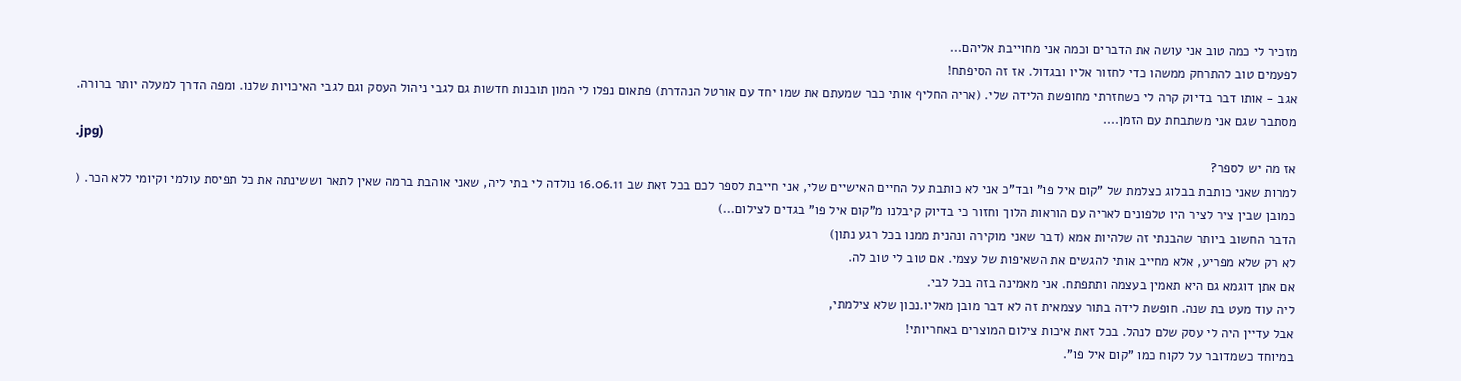מזכיר לי כמה טוב אני עושה את הדברים וכמה אני מחוייבת אליהם...
לפעמים טוב להתרחק ממשהו כדי לחזור אליו ובגדול. אז זה הסיפתח!
אגב - אותו דבר בדיוק קרה לי כשחזרתי מחופשת הלידה שלי. (אריה החליף אותי כבר שמעתם את שמו יחד עם אורטל הנהדרת) פתאום נפלו לי המון תובנות חדשות גם לגבי ניהול העסק וגם לגבי האיכויות שלנו. ומפה הדרך למעלה יותר ברורה.
מסתבר שגם אני משתבחת עם הזמן....
.jpg)
אז מה יש לספר?
למרות שאני כותבת בבלוג כצלמת של "קום איל פו" ובד"כ אני לא כותבת על החיים האישיים שלי, אני חייבת לספר לכם בכל זאת שב 16.06.11 נולדה לי בתי ליה, שאני אוהבת ברמה שאין לתאר וששינתה את כל תפיסת עולמי וקיומי ללא הכר. ( כמובן שבין ציר לציר היו טלפונים לאריה עם הוראות הלוך וחזור כי בדיוק קיבלנו מ"קום איל פו" בגדים לצילום...)
הדבר החשוב ביותר שהבנתי זה שלהיות אמא (דבר שאני מוקירה ונהנית ממנו בכל רגע נתון)
לא רק שלא מפריע, אלא מחייב אותי להגשים את השאיפות של עצמי. אם טוב לי טוב לה.
אם אתן דוגמא גם היא תאמין בעצמה ותתפתח. אני מאמינה בזה בכל לבי.
ליה עוד מעט בת שנה. חופשת לידה בתור עצמאית זה לא דבר מובן מאליו.נכון שלא צילמתי,
אבל עדיין היה לי עסק שלם לנהל. בכל זאת איכות צילום המוצרים באחריותי!
במיוחד כשמדובר על לקוח כמו "קום איל פו".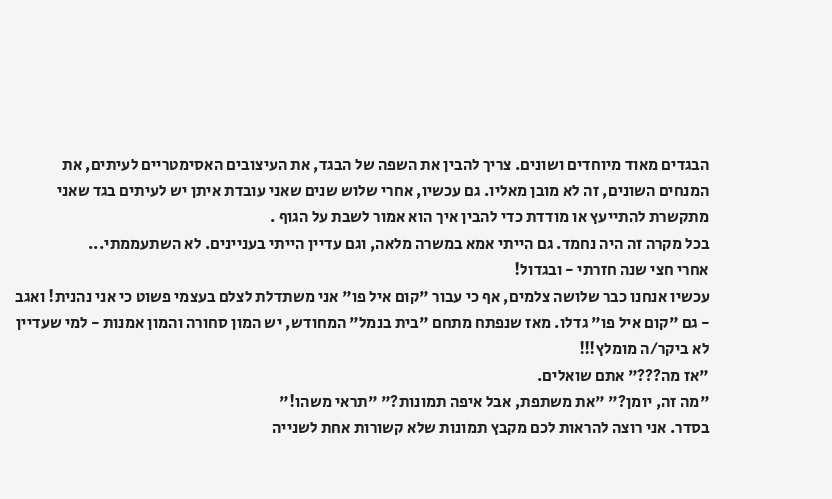הבגדים מאוד מיוחדים ושונים. צריך להבין את השפה של הבגד, את העיצובים האסימטריים לעיתים, את המנחים השונים, זה לא מובן מאליו. גם עכשיו, אחרי שלוש שנים שאני עובדת איתן יש לעיתים בגד שאני מתקשרת להתייעץ או מודדת כדי להבין איך הוא אמור לשבת על הגוף .
בכל מקרה זה היה נחמד. גם הייתי אמא במשרה מלאה, וגם עדיין הייתי בעניינים. לא השתעממתי...
אחרי חצי שנה חזרתי - ובגדול!
עכשיו אנחנו כבר שלושה צלמים, אף כי עבור "קום איל פו" אני משתדלת לצלם בעצמי פשוט כי אני נהנית! ואגב - גם "קום איל פו" גדלו. מאז שנפתח מתחם "בית בנמל" המחודש, יש המון סחורה והמון אמנות - למי שעדיין לא ביקר/ה מומלץ!!!
"אז מה???" אתם שואלים.
"מה זה, יומן?" "את משתפת, אבל איפה תמונות?" "תראי משהו!"
בסדר. אני רוצה להראות לכם מקבץ תמונות שלא קשורות אחת לשנייה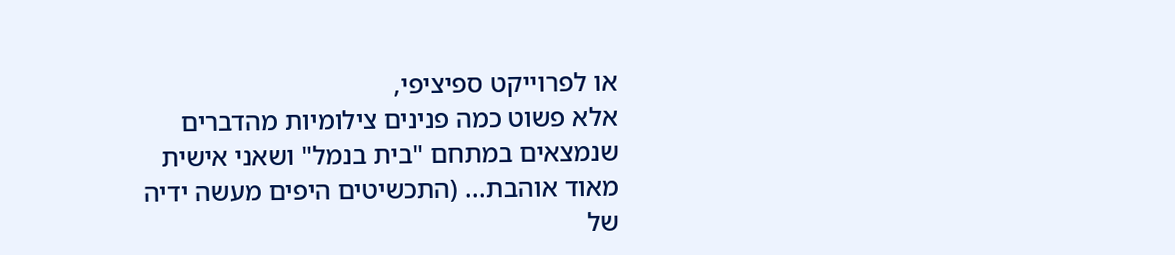או לפרוייקט ספיציפי,
אלא פשוט כמה פנינים צילומיות מהדברים שנמצאים במתחם "בית בנמל" ושאני אישית מאוד אוהבת... (התכשיטים היפים מעשה ידיה של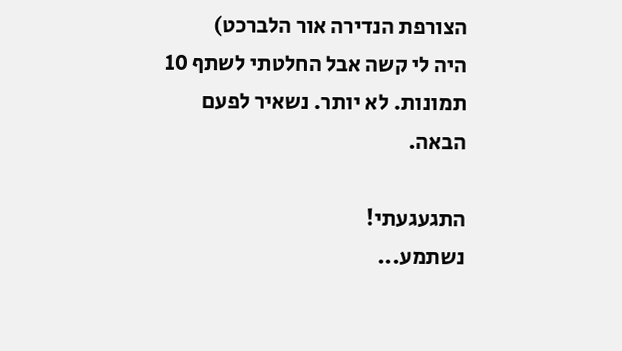הצורפת הנדירה אור הלברכט)
היה לי קשה אבל החלטתי לשתף 10 תמונות. לא יותר. נשאיר לפעם הבאה.

התגעגעתי!
נשתמע...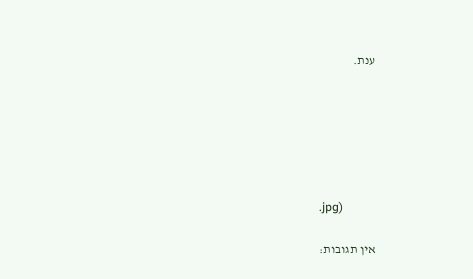ענת.






.jpg)

אין תגובות: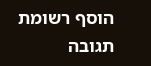הוסף רשומת תגובה